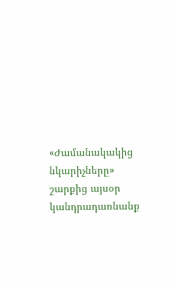«Ժամանակակից նկարիչները» շարքից այսօր կանդրադառնանք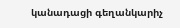կանադացի գեղանկարիչ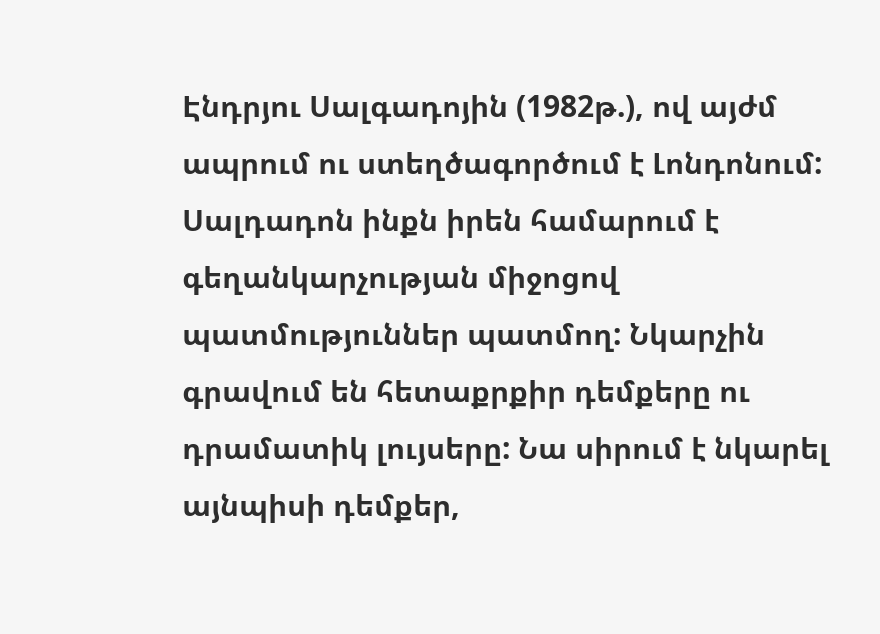Էնդրյու Սալգադոյին (1982թ.), ով այժմ ապրում ու ստեղծագործում է Լոնդոնում: Սալդադոն ինքն իրեն համարում է գեղանկարչության միջոցով պատմություններ պատմող: Նկարչին գրավում են հետաքրքիր դեմքերը ու դրամատիկ լույսերը: Նա սիրում է նկարել այնպիսի դեմքեր,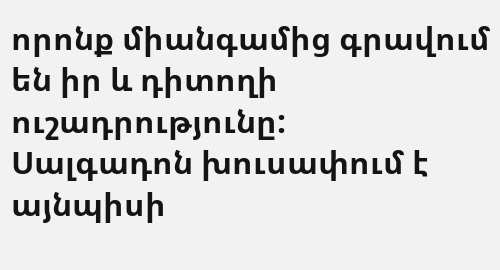որոնք միանգամից գրավում են իր և դիտողի ուշադրությունը:
Սալգադոն խուսափում է այնպիսի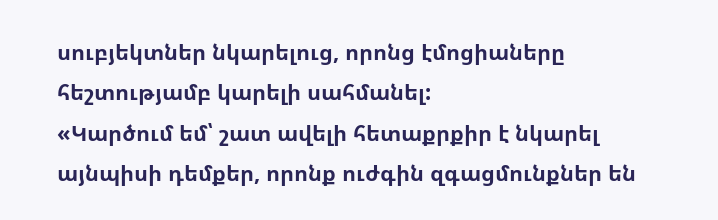սուբյեկտներ նկարելուց, որոնց էմոցիաները հեշտությամբ կարելի սահմանել:
«Կարծում եմ՝ շատ ավելի հետաքրքիր է նկարել այնպիսի դեմքեր, որոնք ուժգին զգացմունքներ են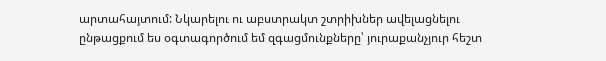արտահայտում: Նկարելու ու աբստրակտ շտրիխներ ավելացնելու ընթացքում ես օգտագործում եմ զգացմունքները՝ յուրաքանչյուր հեշտ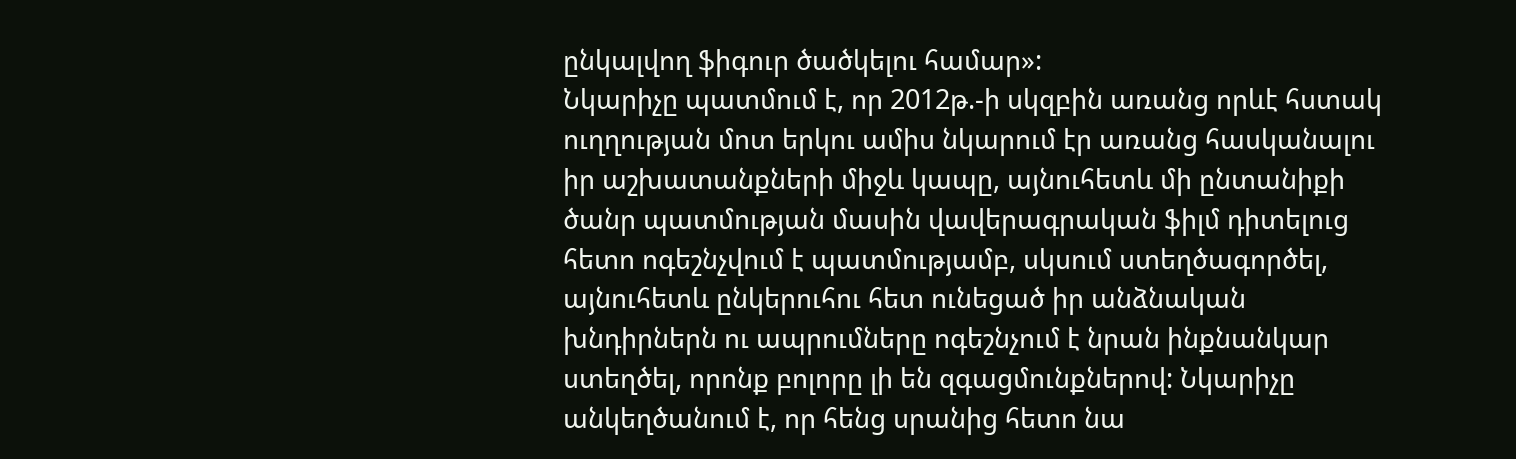ընկալվող ֆիգուր ծածկելու համար»:
Նկարիչը պատմում է, որ 2012թ.-ի սկզբին առանց որևէ հստակ ուղղության մոտ երկու ամիս նկարում էր առանց հասկանալու իր աշխատանքների միջև կապը, այնուհետև մի ընտանիքի ծանր պատմության մասին վավերագրական ֆիլմ դիտելուց հետո ոգեշնչվում է պատմությամբ, սկսում ստեղծագործել, այնուհետև ընկերուհու հետ ունեցած իր անձնական խնդիրներն ու ապրումները ոգեշնչում է նրան ինքնանկար ստեղծել, որոնք բոլորը լի են զգացմունքներով: Նկարիչը անկեղծանում է, որ հենց սրանից հետո նա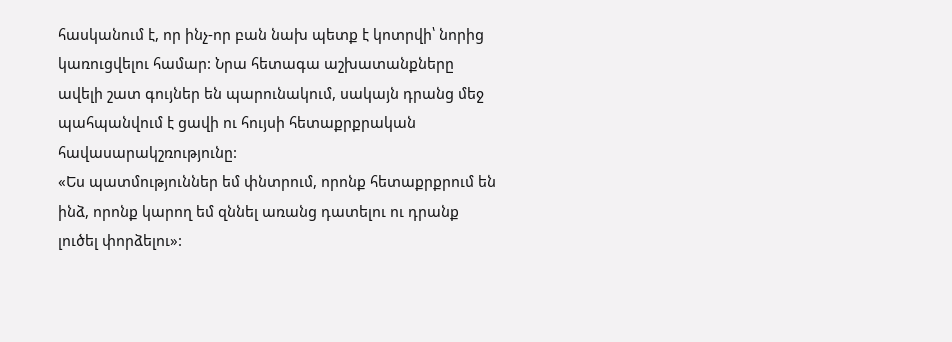հասկանում է, որ ինչ-որ բան նախ պետք է կոտրվի՝ նորից կառուցվելու համար: Նրա հետագա աշխատանքները ավելի շատ գույներ են պարունակում, սակայն դրանց մեջ պահպանվում է ցավի ու հույսի հետաքրքրական հավասարակշռությունը:
«Ես պատմություններ եմ փնտրում, որոնք հետաքրքրում են ինձ, որոնք կարող եմ զննել առանց դատելու ու դրանք լուծել փորձելու»: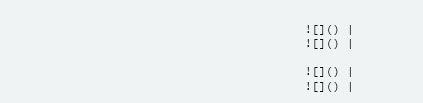![]() |
![]() |

![]() |
![]() |